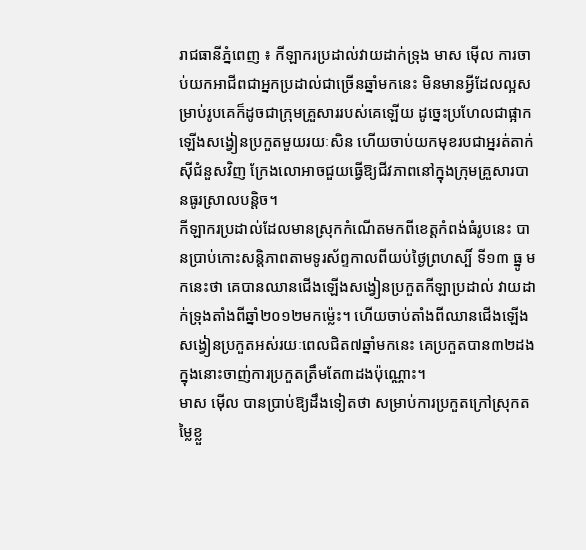រាជធានីភ្នំពេញ ៖ កីឡាករប្រដាល់វាយដាក់ទ្រុង មាស ម៉ើល ការចាប់យកអាជីពជាអ្នកប្រដាល់ជាច្រើនឆ្នាំមកនេះ មិនមានអ្វីដែលល្អសម្រាប់រូបគេក៏ដូចជាក្រុមគ្រួសាររបស់គេឡើយ ដូច្នេះប្រហែលជាផ្អាកឡើងសង្វៀនប្រកួតមួយរយៈសិន ហើយចាប់យកមុខរបជាអ្នរត់តាក់ស៊ីជំនួសវិញ ក្រែងលោអាចជួយធ្វើឱ្យជីវភាពនៅក្នុងក្រុមគ្រួសារបានធូរស្រាលបន្តិច។
កីឡាករប្រដាល់ដែលមានស្រុកកំណើតមកពីខេត្តកំពង់ធំរូបនេះ បានប្រាប់កោះសន្តិភាពតាមទូរស័ព្ទកាលពីយប់ថ្ងៃព្រហស្បិ៍ ទី១៣ ធ្នូ មកនេះថា គេបានឈានជើងឡើងសង្វៀនប្រកួតកីឡាប្រដាល់ វាយដាក់ទ្រុងតាំងពីឆ្នាំ២០១២មកម្ល៉េះ។ ហើយចាប់តាំងពីឈានជើងឡើងសង្វៀនប្រកួតអស់រយៈពេលជិត៧ឆ្នាំមកនេះ គេប្រកួតបាន៣២ដង ក្នុងនោះចាញ់ការប្រកួតត្រឹមតែ៣ដងប៉ុណ្ណោះ។
មាស ម៉ើល បានប្រាប់ឱ្យដឹងទៀតថា សម្រាប់ការប្រកួតក្រៅស្រុកតម្លៃខ្លួ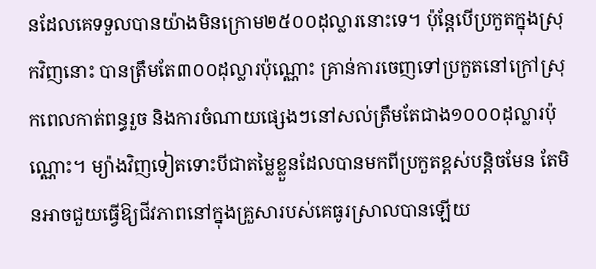នដែលគេទទួលបានយ៉ាងមិនក្រោម២៥០០ដុល្លារនោះទេ។ ប៉ុន្តែបើប្រកួតក្នុងស្រុកវិញនោះ បានត្រឹមតែ៣០០ដុល្លារប៉ុណ្ណោះ គ្រាន់ការចេញទៅប្រកួតនៅក្រៅស្រុកពេលកាត់ពន្ធរួច និងការចំណាយផ្សេងៗនៅសល់ត្រឹមតែជាង១០០០ដុល្លារប៉ុណ្ណោះ។ ម្យ៉ាងវិញទៀតទោះបីជាតម្លៃខ្លួនដែលបានមកពីប្រកួតខ្ពស់បន្តិចមែន តែមិនអាចជួយធ្វើឱ្យជីវភាពនៅក្នុងគ្រួសារបស់គេធូរស្រាលបានឡើយ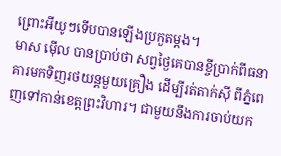ព្រោះអីយូៗទើបបានឡើងប្រកួតម្ដង។
មាស ម៉ើល បានប្រាប់ថា សព្វថ្ងៃគេបានខ្ចីប្រាក់ពីធនាគារមកទិញរថយន្តមួយគ្រឿង ដើម្បីរត់តាក់ស៊ី ពីភ្នំពេញទៅកាន់ខេត្តព្រះវិហារ។ ជាមួយនឹងការចាប់យក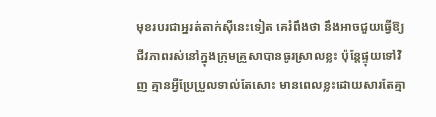មុខរបរជាអ្នរត់តាក់ស៊ីនេះទៀត គេរំពឹងថា នឹងអាចជួយធ្វើឱ្យជីវភាពរស់នៅក្នុងក្រុមគ្រួសាបានធូរស្រាលខ្លះ ប៉ុន្តែផ្ទុយទៅវិញ គ្មានអ្វីប្រែប្រួលទាល់តែសោះ មានពេលខ្លះដោយសារតែគ្មា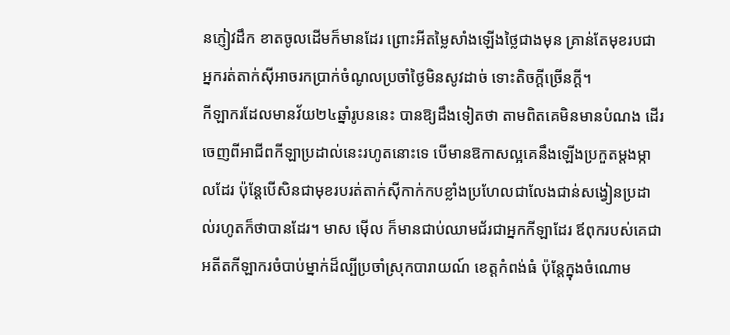នភ្ញៀវដឹក ខាតចូលដើមក៏មានដែរ ព្រោះអីតម្លៃសាំងឡើងថ្លៃជាងមុន គ្រាន់តែមុខរបជាអ្នករត់តាក់ស៊ីអាចរកប្រាក់ចំណូលប្រចាំថ្ងៃមិនសូវដាច់ ទោះតិចក្ដីច្រើនក្ដី។
កីឡាករដែលមានវ័យ២៤ឆ្នាំរូបននេះ បានឱ្យដឹងទៀតថា តាមពិតគេមិនមានបំណង ដើរចេញពីអាជីពកីឡាប្រដាល់នេះរហូតនោះទេ បើមានឱកាសល្អគេនឹងឡើងប្រកួតម្ដងម្កាលដែរ ប៉ុន្តែបើសិនជាមុខរបរត់តាក់ស៊ីកាក់កបខ្លាំងប្រហែលជាលែងជាន់សង្វៀនប្រដាល់រហូតក៏ថាបានដែរ។ មាស ម៉ើល ក៏មានជាប់ឈាមជ័រជាអ្នកកីឡាដែរ ឪពុករបស់គេជាអតីតកីឡាករចំបាប់ម្នាក់ដ៏ល្បីប្រចាំស្រុកបារាយណ៍ ខេត្តកំពង់ធំ ប៉ុន្តែក្នុងចំណោម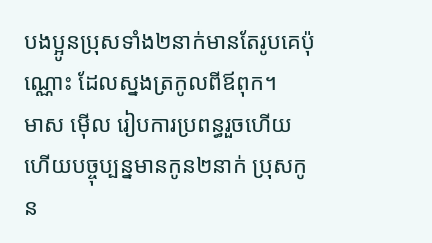បងប្អូនប្រុសទាំង២នាក់មានតែរូបគេប៉ុណ្ណោះ ដែលស្នងត្រកូលពីឪពុក។
មាស ម៉ើល រៀបការប្រពន្ធរួចហើយ ហើយបច្ចុប្បន្នមានកូន២នាក់ ប្រុសកូន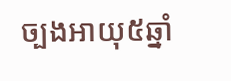ច្បងអាយុ៥ឆ្នាំ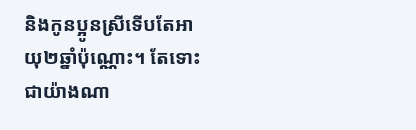និងកូនប្អូនស្រីទើបតែអាយុ២ឆ្នាំប៉ុណ្ណោះ។ តែទោះជាយ៉ាងណា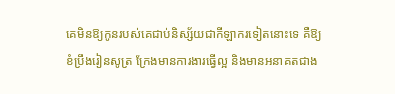គេមិនឱ្យកូនរបស់គេជាប់និស្ស័យជាកីឡាករទៀតនោះទេ គឺឱ្យខំប្រឹងរៀនសូត្រ ក្រែងមានការងារធ្វើល្អ និងមានអនាគតជាង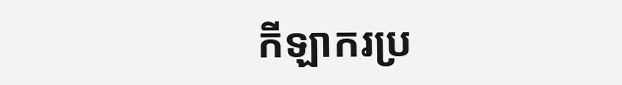កីឡាករប្រ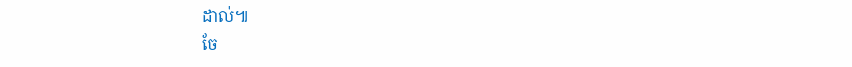ដាល់៕
ចែ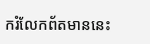ករំលែកព័តមាននេះ